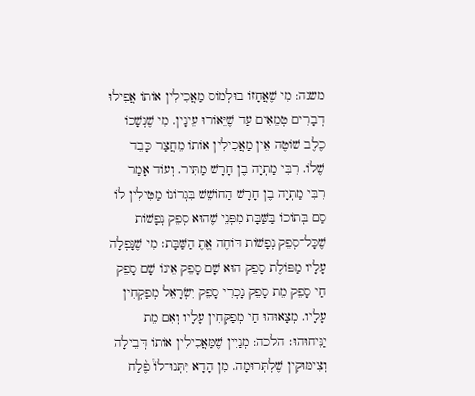משנה: מִי שֶׁאֲחָזוֹ בוּלְמוֹס מַאֲכִילִין אוֹתוֹ אֲפִילוּ דְבָרִים טְמֵאִים עַד שֶׁיֵּאוֹרוּ עֵינָין. מִי שֶׁנְשָׁכוֹ כֶלֶב שׁוֹטֶה אֵין מַאֲכִילִין אוֹתוֹ מֵחֲצַר כָּבֵד שֶׁלוֹ. רִבִּי מַתְיָה בֶן חָרָשׁ מַתִּיר. וְעוֹד אָמַר רִבִּי מַתְיָה בֶן חָרָשׁ הַחוֹשֵׁשׁ בִּגְרוֹנוֹ מַטִּילִין לוֹ סַם בְּתוֹכוֹ בַּשַּׁבָּת מִפְּנֵי שֶׁהוּא סְפֵק נְפָשׁוֹת שֶׁכָּל־סְפֵק נְפָשׁוֹת דּוֹחֶה אֱתֶ הַשַּׁבָּת׃ מִי שֶׁנָּפְלָה עָלָיו מַפּוֹלֶת סָפֵק הוּא שָׁם סָפֵק אֵינוֹ שָׁם סָפֵק חַי סָפֵק מֵת סָפֵק נָכְרִי סָפֵק יִשְׂרָאֵל מְפַקְחִין עָלָיו. מְצָאוּהוּ חַי מְפַקְּחִין עָלָיו וְאִם מֵת יַנִּיחוּהוּ׃ הלכה: מְנַיִין שֶׁמַּאֲכִילִין אוֹתוֹ דְּבֵילָה וְצִימּוּקִין שֶׁלְתְּרוּמָה. מִן הָדָא יִּתְּנוּ־לוֹ֩ פֶ֨לַח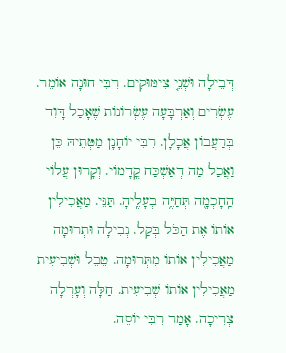דְּבֵילָה וּשְׁנֵ֤י צִימּוּקִים. רִבִּי חוּנָה אוֹמֵר. עֶשְׂרִים וְאַרְבָּעָה עֶשְׂרוֹנוֹת שֶׁאָכַל דָּוִד בְּרַעֲבוֹן אֲכָלָן. רִבִּי יוֹחָנָן מַטְּתֵיהּ כֵּן וַאֲכַל מַה דְאַשְׁכַּח קֳדָמוֹי. וְקָרוּן עֲלוֹי הַֽחָכְמָ֖ה תְּחַיֶּ֥ה בְעָלֶֽיהָ. תַּנֵּי. מַאֲכִילִין אוֹתוֹ אֶת הַכֹּל בְּקַל. נְבִילָה וּתְרוּמָה מַאֲכִילִין אוֹתוֹ מִתְּרוּמָה. טֵבֵל וּשְׁבִיעִית מַאֲכִילִין אוֹתוֹ שְׁבִיעִית. חַלָּה וְעָרְלָה צְרִיכָה. אָמַר רִבִּי יוֹסֵה.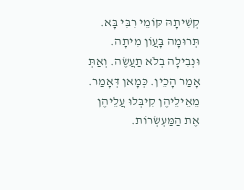קְשִׁיתָהּ קּוֹמֵי רִבִּי בָּא. תְּרוּמָה בָּעֲוֹן מִיתָה. וּנְבִילָה בְלֹא תַעֲשֶׂה. וְאַתְּ אָמַר הָכֵין. כְּמָאן דְּאָמַר. מֵאֵילֵיהֶן קִיבְּלוּ עֲלֵיהֶן אֶת הַמַּעְשְׂרוֹת.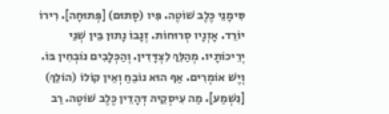סִּימָנֵי כֶּלֶב שׁוֹטֶה. פִּיו (סָתוּם) [פְּתוּחָה]. רִירוֹ יוֹרֵד. אָזְנָיו סְרוּחוֹת. זְנָבוֹ נָתוּן בֵּין שְׁנֵי יְרֵיכוֹתָיו. מְהַלֵּךְ לִצְדָּדִין. וְהַכְּלָבִים נוֹבְחִין בּוֹ. וְיֶשׁ אוֹמְרִים. אַף הוּא נוֹבֵחַ וְאֵין קוֹלוֹ (הוֹלֵךְ) [נִשְׁמַע]. מַה עִיסְקֵיהּ דְּהָדֵין כֶּלֶב שׁוֹטֶה. רַב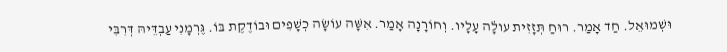וּשְׁמוּאֵל. חַד אָמַר. רוּחַ תְּזָזִית עו̇לָה עָלָיו. וְחוֹרָנָה אָמַר. אִשָּׁה עוֹשָׂה כְשָׁפִים וּבוֹדֶקֶת בּוֹ. גֶּרְמָנִי עַבְדֵּיהּ דְּרִבִּי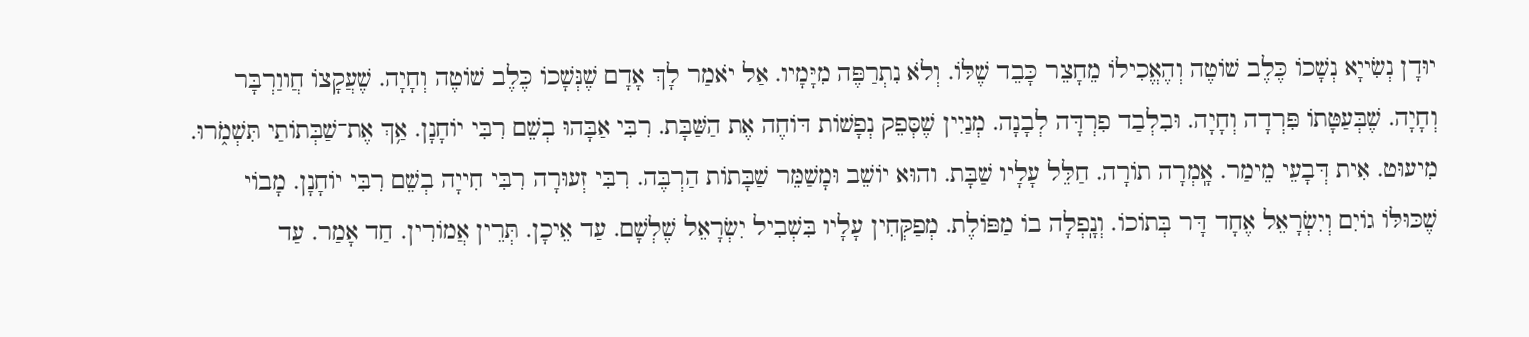יוּדָן נְשִׂייָא נְשָׁכוֹ כֶּלֶב שׁוֹטֶה וְהֶאֱכִילוֹ מֵחָצֵר כָּבֵד שֶׁלּוֹ. וְלֹא נִתְרַפֶּה מִיָּמָיו. אַל יֹאמַר לָךְ אָדָם שֶׁנְּשָׁכוֹ כֶּלֶב שׁוֹטֶה וְחָיָה. שֶׁעֲקָצוֹ חֲווַרְבָּר וְחָיָה. שֶׁבְּעַטָּתוֹ פִּרְדָה וְחָיָה. וּבִלְבַד פִרְדָּה לְבָנָה. מְנַיִין שֶׁסְּפֵק נְפָשׁוֹת דּוֹחֶה אֶת הַשַּׁבָּת. רִבִּי אַבָּהוּ בְשֵׁם רִבִּי יוֹחָנָן. אַ֥ךְ אֶת־שַׁבְּתוֹתַי תִּשְׁמֹ֑רוּ. מִיעוּט. אִית דְּבָעֵי מֵימַר. אָֽמְרָה תוֹרָה. חַלֵּל עָלָיו שַׁבָּת. והוּא יוֹשֵׁב וּמָשַׁמֵּר שַׁבָּתוֹת הַרְבֶּה. רִבִּי זְעוּרָה רִבִּי חִייָה בְשֵׁם רִבִּי יוֹחָנָן. מָבוֹי שֶׁכּוּלּוֹ גוֹיִם וְיִשְׂרָאֵל אֶחָד דָּר בְּתוֹכוֹ. וְנָֽפְלָה בוֹ מַפּוֹלֶת. מְפַקְּחִין עָלָיו בִּשְׁבִיל יִשְׂרָאֵל שֶׁלְשָׁם. עַד אֵיכָן. תְּרֵין אֲמוֹרִין. חַד אָמַר. עַד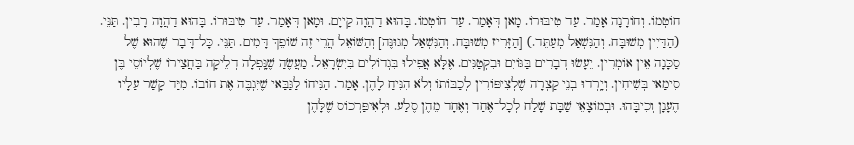חוֹטְמוֹ. וְחוֹרָנָה אָמַר. עַד טִיבּוּרוֹ. מָאן דְּאָמַר. עַד חוֹטְמוֹ. בָּהוּא דַהֲוָה קַייָם. וּמָאן דְּאָמַר. עַד טִיבּוּרוֹ. בָּהוּא דַהֲוָה רָבִין. תַּנֵּי. (הַדַּיִין מְשׁוּבָּח. וְהַנִּשְׁאַל מְעַתֵּד.) [הַזָּרִיז מְשׁוּבָּח. וְהַנִּשְׁאַל מְגוּנֶּה] וְהַשּׁוֹאֵל הֲרֵי זֶה שׁוֹפֵךְ דָּמִים. תַּנֵּי. כָּל־דָּבָר שֶׁהוּא שֶׁל סַכָּנָה אֵין אוֹמְרִין. יֵעָשׂוּ דְבָרִים בַּגּוֹיִם וּבִקְטַנִּים. אֶלָּא אֲפִילוּ בִּגְדוֹלִים בִּיִשְׂרָאֵל. מַעֲשֶׂהַ שֶׁנָּֽפְלָה דְלֵיקָה בַּחֲצַירוֹ שֶׁלְיוֹסֵי בֶּן סִימַאי בְּשִׁיחִין. וְיָֽרְדוּ בְנֵי קַצְרָה שֶׁלְצִיפּוֹרִין לְכַבּוֹתוֹ וְלֹא הִנִּיחַ לָהֶן. אָמַר. הַנִּיחוֹ לַגַּבַּאי שֶׁיִּגְבֶּה אֶת חוֹבוֹ. מִיַּד קָשַׁר עַלָיו הֶעָנָן וְכִיבָּהוּ. וּבְמוֹצָאֵי שַׁבָּת שָׁלַח לְכָל־אֶחַד וְאֶחָד מֵהֶן סֶלַע. וּלְאִיפַּרְכוֹס שֶׁלָּהֶן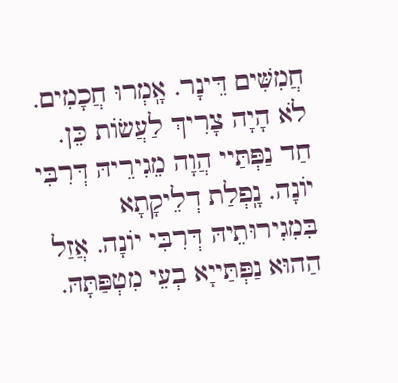חֲמִשִּׁים דֵּינָר. אָֽמְרוּ חֲכָמִים. לֹא הָיָה צָרִיךְ לַעֲשׂוֹת כֵּן. חַד נַפְּתַּיי הֲוָה מֵגִירֵיהּ דְּרִבִּי יוֹנָה. נָֽפְלַת דְלֵיקָתָא בִּמִגִירוּתֵיהּ דְּרִבִּי יוֹנָה. אֲזַל הַהוּא נַפְּתַּייָא בְעֵי מִטְפַּתָּהּ.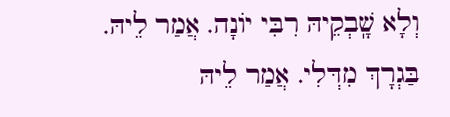וְלָא שָֽׁבְקֵיהּ רִבִּי יוֹנָה. אֲמַר לֵיהּ. בַּגְרָךְ מִדְּלִי. אֲמַר לֵיהּ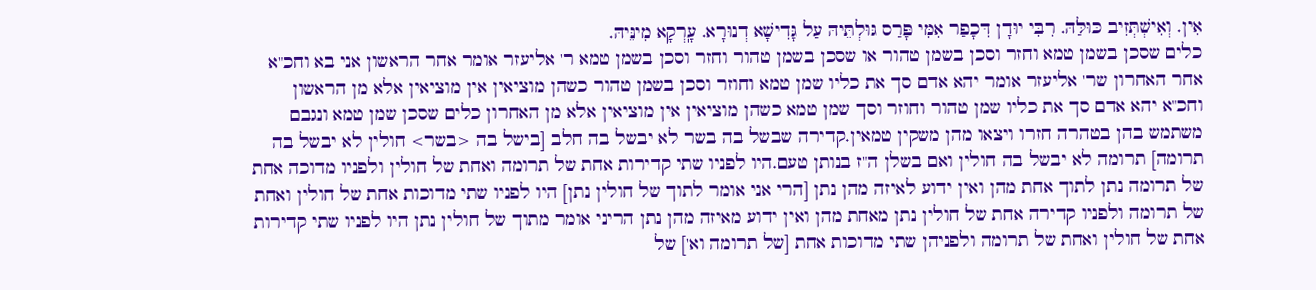אִין. וְאִישְׁתְּזִיב כּוּלַּהּ. רִבִּי יוּדָן דִּכָפַר אִמִּי פָּרַס גּוּלְתֵּיהּ עַל גָּדִישָׁא דְנוּרָא. עָֽרְקָא מִינֵּיהּ.
כלים שסכן בשמן טמא וחזר וסכן בשמן טהור או שסכן בשמן טהור וחזר וסכן בשמן טמא ר' אליעזר אומר אחר הראשון אני בא וחכ"א אחר האחרון שר' אליעזר אומר יהא אדם סך את כליו שמן טמא וחוזר וסכן בשמן טהור כשהן מוציאין אין מוציאין אלא מן הראשון וחכ"א יהא אדם סך את כליו שמן טהור וחוזר וסך שמן טמא כשהן מוציאין אין מוציאין אלא מן האחרון כלים שסכן שמן טמא ונגבם משתמש בהן בטהרה חזרו ויצאו מהן משקין טמאין.קדירה שבשל בה בשר לא יבשל בה חלב [בישל בה <בשר> חולין לא יבשל בה תרומה] תרומה לא יבשל בה חולין ואם בשלן ה"ז בנותן טעם.היו לפניו שתי קדירות אחת של תרומה ואחת של חולין ולפניו מדוכה אחת של תרומה נתן לתוך אחת מהן ואין ידוע לאיזה מהן נתן [הרי אני אומר לתוך של חולין נתן] היו לפניו שתי מדוכות אחת של חולין ואחת של תרומה ולפניו קדירה אחת של חולין נתן מאחת מהן ואין ידוע מאיזה מהן נתן הריני אומר מתוך של חולין נתן היו לפניו שתי קדירות אחת של חולין ואחת של תרומה ולפניהן שתי מדוכות אחת [של תרומה וא'] של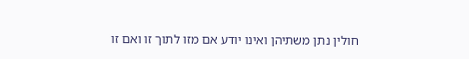חולין נתן משתיהן ואינו יודע אם מזו לתוך זו ואם זו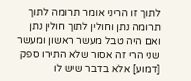לתוך זו הריני אומר תרומה לתוך תרומה נתן וחולין לתוך חולין נתן ואם היה טבל מעשר ראשון ומעשר שני הרי זה אסור שלא התירו ספק [דמוע] אלא בדבר שיש לו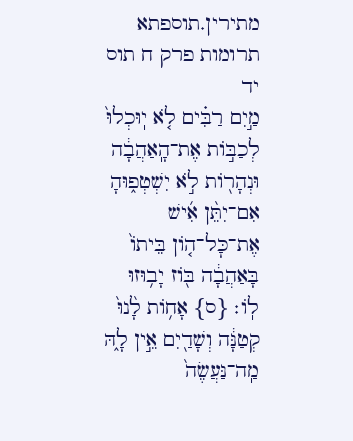מתירין.תוספתא תרומות פרק ח תוס יד
מַ֣יִם רַבִּ֗ים לֹ֤א יֽוּכְלוּ֙ לְכַבּ֣וֹת אֶת־הָֽאַהֲבָ֔ה וּנְהָר֖וֹת לֹ֣א יִשְׁטְפ֑וּהָ אִם־יִתֵּ֨ן אִ֜ישׁ אֶת־כׇּל־ה֤וֹן בֵּיתוֹ֙ בָּאַהֲבָ֔ה בּ֖וֹז יָב֥וּזוּ לֽוֹ׃ {ס} אָח֥וֹת לָ֙נוּ֙ קְטַנָּ֔ה וְשָׁדַ֖יִם אֵ֣ין לָ֑הּ מַֽה־נַּעֲשֶׂה֙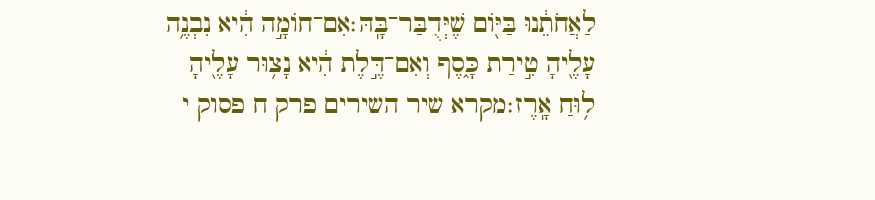לַאֲחֹתֵ֔נוּ בַּיּ֖וֹם שֶׁיְּדֻבַּר־בָּֽהּ׃אִם־חוֹמָ֣ה הִ֔יא נִבְנֶ֥ה עָלֶ֖יהָ טִ֣ירַת כָּ֑סֶף וְאִם־דֶּ֣לֶת הִ֔יא נָצ֥וּר עָלֶ֖יהָ ל֥וּחַ אָֽרֶז׃מקרא שיר השירים פרק ח פסוק י